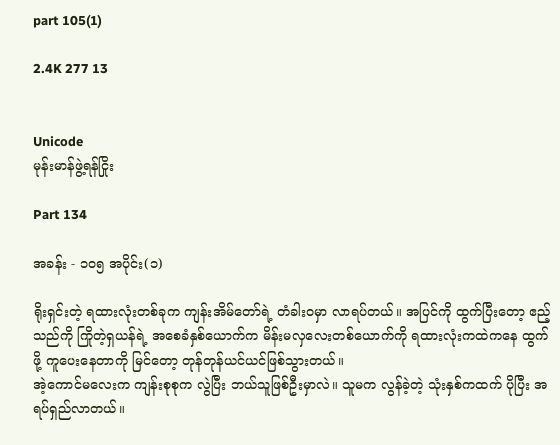part 105(1)

2.4K 277 13


Unicode
မုန်းမာန်ဖွဲ့ရန်ငြိုး

Part 134

အခန်း - ၁၀၅ အပိုင်း(၁)

ရိုးရှင်းတဲ့ ရထားလုံးတစ်ခုက ကျန်းအိမ်တော်ရဲ့ တံခါးဝမှာ လာရပ်တယ်။ အပြင်ကို ထွက်ပြီးတော့ ဧည့်သည်ကို ကြိုတဲ့ရှယန်ရဲ့ အစေခံနှစ်ယောက်က မိန်းမလှလေးတစ်ယောက်ကို ရထားလုံးကထဲကနေ ထွက်ဖို့ ကူပေးနေတာကို မြင်တော့ တုန်တုန်ယင်ယင်ဖြစ်သွားတယ်။
အဲ့ကောင်မလေးက ကျန်းစုစုက လွဲပြီး ဘယ်သူဖြစ်ဦးမှာလဲ။ သူမက လွန်ခဲ့တဲ့ သုံးနှစ်ကထက် ပိုပြီး အရပ်ရှည်လာတယ်။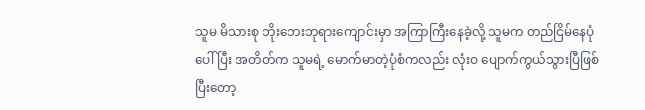သူမ မိသားစု ဘိုးဘေးဘုရားကျောင်းမှာ အကြာကြီးနေခဲ့လို့ သူမက တည်ငြိမ်နေပုံပေါ်ပြီး အတိတ်က သူမရဲ့ မောက်မာတဲ့ပုံစံကလည်း လုံးဝ ပျောက်ကွယ်သွားပြီဖြစ်ပြီးတော့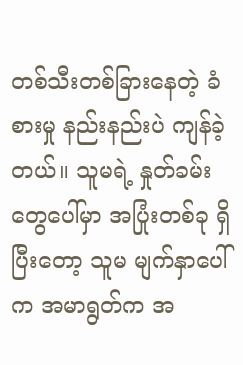တစ်သီးတစ်ခြားနေတဲ့ ခံစားမှု နည်းနည်းပဲ ကျန်ခဲ့တယ်။ သူမရဲ့ နှုတ်ခမ်းတွေပေါ်မှာ အပြုံးတစ်ခု ရှိပြီးတော့ သူမ မျက်နှာပေါ်က အမာရွတ်က အ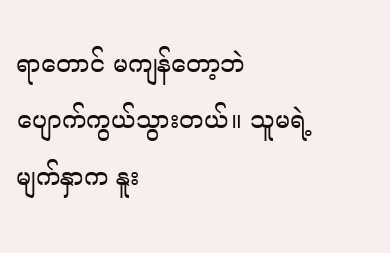ရာတောင် မကျန်တော့ဘဲ ပျောက်ကွယ်သွားတယ်။ သူမရဲ့ မျက်နှာက နူး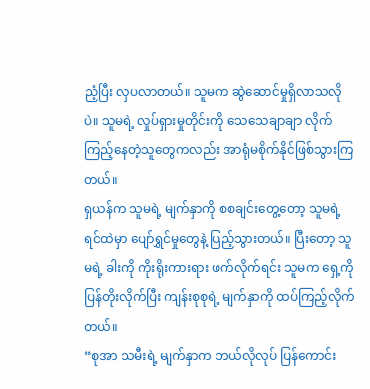ညံ့ပြီး လှပလာတယ်။ သူမက ဆွဲဆောင်မှုရှိလာသလိုပဲ။ သူမရဲ့ လှုပ်ရှားမှုတိုင်းကို သေသေချာချာ လိုက်ကြည့်နေတဲ့သူတွေကလည်း အာရုံမစိုက်နိုင်ဖြစ်သွားကြတယ်။
ရှယန်က သူမရဲ့ မျက်နှာကို စစချင်းတွေ့တော့ သူမရဲ့ ရင်ထဲမှာ ပျော်ရွှင်မှုတွေနဲ့ ပြည့်သွားတယ်။ ပြီးတော့ သူမရဲ့ ခါးကို ကိုးရိုးကားရား ဖက်လိုက်ရင်း သူမက ရှေ့ကို ပြန်တိုးလိုက်ပြီး ကျန်းစုစုရဲ့ မျက်နှာကို ထပ်ကြည့်လိုက်တယ်။
“စုအာ သမီးရဲ့ မျက်နှာက ဘယ်လိုလုပ် ပြန်ကောင်း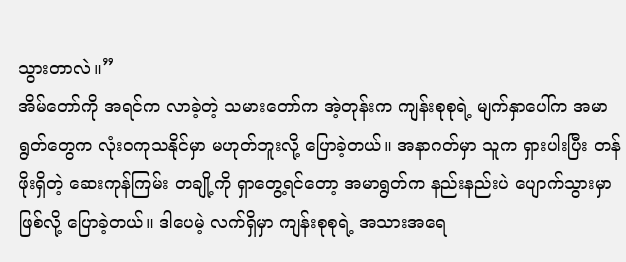သွားတာလဲ။”
အိမ်တော်ကို အရင်က လာခဲ့တဲ့ သမားတော်က အဲ့တုန်းက ကျန်းစုစုရဲ့ မျက်နှာပေါ်က အမာရွတ်တွေက လုံးဝကုသနိုင်မှာ မဟုတ်ဘူးလို့ ပြောခဲ့တယ်။ အနာဂတ်မှာ သူက ရှားပါးပြီး တန်ဖိုးရှိတဲ့ ဆေးကုန်ကြမ်း တချို့ကို ရှာတွေ့ရင်တော့ အမာရွတ်က နည်းနည်းပဲ ပျောက်သွားမှာဖြစ်လို့ ပြောခဲ့တယ်။ ဒါပေမဲ့ လက်ရှိမှာ ကျန်းစုစုရဲ့ အသားအရေ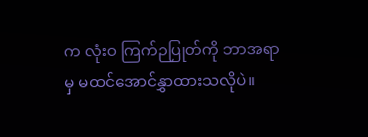က လုံးဝ ကြက်ဉပြုတ်ကို ဘာအရာမှ မထင်အောင်နွှာထားသလိုပဲ။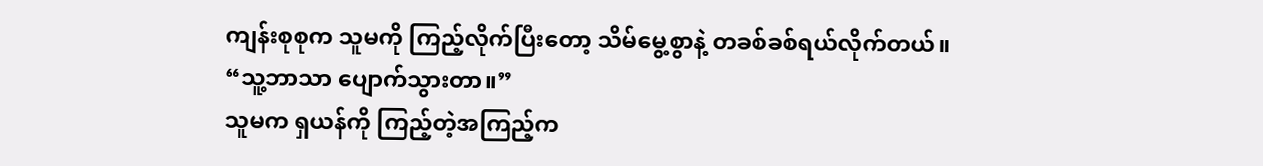ကျန်းစုစုက သူမကို ကြည့်လိုက်ပြီးတော့ သိမ်မွေ့စွာနဲ့ တခစ်ခစ်ရယ်လိုက်တယ်။
“သူ့ဘာသာ ပျောက်သွားတာ။”
သူမက ရှယန်ကို ကြည့်တဲ့အကြည့်က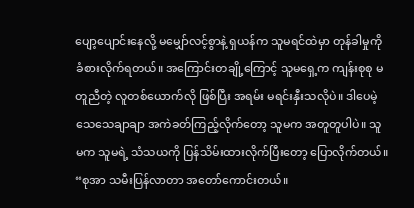ပျော့ပျောင်းနေလို့ မမျှော်လင့်စွာနဲ့ ရှယန်က သူမရင်ထဲမှာ တုန်ခါမှုကို ခံစားလိုက်ရတယ်။ အကြောင်းတချို့ကြောင့် သူမရှေ့က ကျန်းစုစု မတူညီတဲ့ လူတစ်ယောက်လို ဖြစ်ပြီး အရမ်း မရင်းနှီးသလိုပဲ။ ဒါပေမဲ့ သေသေချာချာ အကဲခတ်ကြည့်လိုက်တော့ သူမက အတူတူပါပဲ။ သူမက သူမရဲ့ သံသယကို ပြန်သိမ်းထားလိုက်ပြီးတော့ ပြောလိုက်တယ်။
“စုအာ သမီးပြန်လာတာ အတော်ကောင်းတယ်။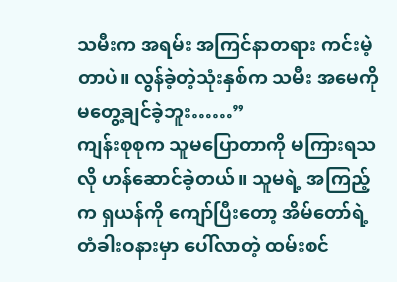သမီးက အရမ်း အကြင်နာတရား ကင်းမဲ့တာပဲ။ လွန်ခဲ့တဲ့သုံးနှစ်က သမီး အမေကို မတွေ့ချင်ခဲ့ဘူး……”
ကျန်းစုစုက သူမပြောတာကို မကြားရသလို ဟန်ဆောင်ခဲ့တယ်။ သူမရဲ့ အကြည့်က ရှယန်ကို ကျော်ပြီးတော့ အိမ်တော်ရဲ့ တံခါးဝနားမှာ ပေါ်လာတဲ့ ထမ်းစင်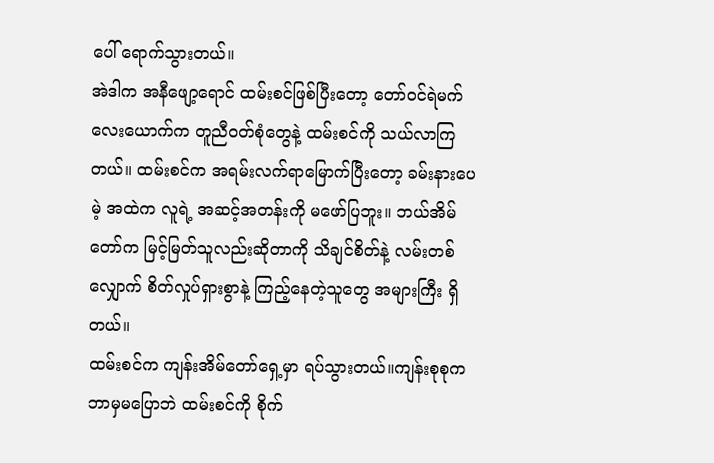ပေါ် ရောက်သွားတယ်။
အဲဒါက အနီဖျော့ရောင် ထမ်းစင်ဖြစ်ပြီးတော့ တော်ဝင်ရဲမက်လေးယောက်က တူညီဝတ်စုံတွေနဲ့ ထမ်းစင်ကို သယ်လာကြတယ်။ ထမ်းစင်က အရမ်းလက်ရာမြောက်ပြီးတော့ ခမ်းနားပေမဲ့ အထဲက လူရဲ့ အဆင့်အတန်းကို မဖော်ပြဘူး။ ဘယ်အိမ်တော်က မြင့်မြတ်သူလည်းဆိုတာကို သိချင်စိတ်နဲ့ လမ်းတစ်လျှောက် စိတ်လှုပ်ရှားစွာနဲ့ ကြည့်နေတဲ့သူတွေ အများကြီး ရှိတယ်။
ထမ်းစင်က ကျန်းအိမ်တော်ရှေ့မှာ ရပ်သွားတယ်။ကျန်းစုစုက ဘာမှမပြောဘဲ ထမ်းစင်ကို စိုက်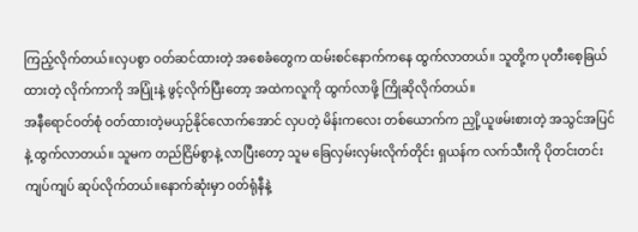ကြည့်လိုက်တယ်။လှပစွာ ဝတ်ဆင်ထားတဲ့ အစေခံတွေက ထမ်းစင်နောက်ကနေ ထွက်လာတယ်။ သူတို့က ပုတီးစေ့ခြယ်ထားတဲ့ လိုက်ကာကို အပြုံးနဲ့ ဖွင့်လိုက်ပြီးတော့ အထဲကလူကို ထွက်လာဖို့ ကြိုဆိုလိုက်တယ်။
အနီရောင်ဝတ်စုံ ဝတ်ထားတဲ့မယှဉ်နိုင်လောက်အောင် လှပတဲ့ မိန်းကလေး တစ်ယောက်က ညှို့ယူဖမ်းစားတဲ့ အသွင်အပြင်နဲ့ ထွက်လာတယ်။ သူမက တည်ငြိမ်စွာနဲ့ လာပြီးတော့ သူမ ခြေလှမ်းလှမ်းလိုက်တိုင်း ရှယန်က လက်သီးကို ပိုတင်းတင်းကျပ်ကျပ် ဆုပ်လိုက်တယ်။နောက်ဆုံးမှာ ဝတ်ရုံနီနဲ့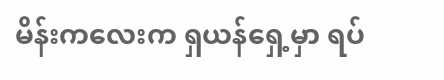မိန်းကလေးက ရှယန်ရှေ့မှာ ရပ်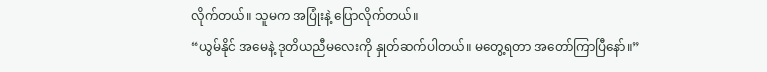လိုက်တယ်။ သူမက အပြုံးနဲ့ ပြောလိုက်တယ်။
“ယွမ်နိုင် အမေနဲ့ ဒုတိယညီမလေးကို နှုတ်ဆက်ပါတယ်။ မတွေ့ရတာ အတော်ကြာပြီနော်။”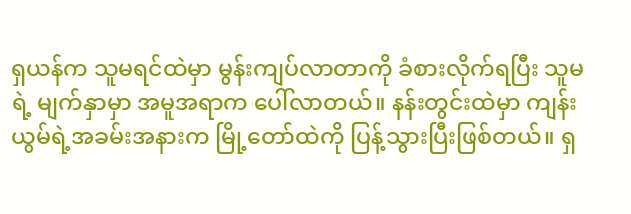ရှယန်က သူမရင်ထဲမှာ မွန်းကျပ်လာတာကို ခံစားလိုက်ရပြီး သူမရဲ့ မျက်နှာမှာ အမူအရာက ပေါ်လာတယ်။ နန်းတွင်းထဲမှာ ကျန်းယွမ်ရဲ့အခမ်းအနားက မြို့တော်ထဲကို ပြန့်သွားပြီးဖြစ်တယ်။ ရှ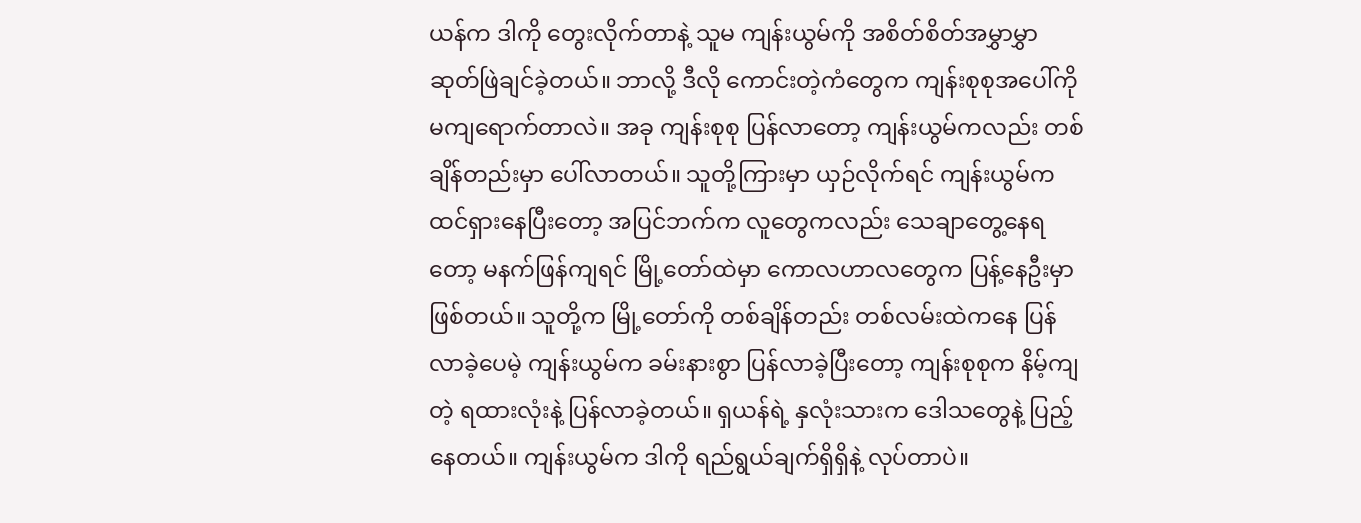ယန်က ဒါကို တွေးလိုက်တာနဲ့ သူမ ကျန်းယွမ်ကို အစိတ်စိတ်အမွှာမွှာ ဆုတ်ဖြဲချင်ခဲ့တယ်။ ဘာလို့ ဒီလို ကောင်းတဲ့ကံတွေက ကျန်းစုစုအပေါ်ကို မကျရောက်တာလဲ။ အခု ကျန်းစုစု ပြန်လာတော့ ကျန်းယွမ်ကလည်း တစ်ချိန်တည်းမှာ ပေါ်လာတယ်။ သူတို့ကြားမှာ ယှဉ်လိုက်ရင် ကျန်းယွမ်က ထင်ရှားနေပြီးတော့ အပြင်ဘက်က လူတွေကလည်း သေချာတွေ့နေရတော့ မနက်ဖြန်ကျရင် မြို့တော်ထဲမှာ ကောလဟာလတွေက ပြန့်နေဦးမှာဖြစ်တယ်။ သူတို့က မြို့တော်ကို တစ်ချိန်တည်း တစ်လမ်းထဲကနေ ပြန်လာခဲ့ပေမဲ့ ကျန်းယွမ်က ခမ်းနားစွာ ပြန်လာခဲ့ပြီးတော့ ကျန်းစုစုက နိမ့်ကျတဲ့ ရထားလုံးနဲ့ ပြန်လာခဲ့တယ်။ ရှယန်ရဲ့ နှလုံးသားက ဒေါသတွေနဲ့ ပြည့်နေတယ်။ ကျန်းယွမ်က ဒါကို ရည်ရွယ်ချက်ရှိရှိနဲ့ လုပ်တာပဲ။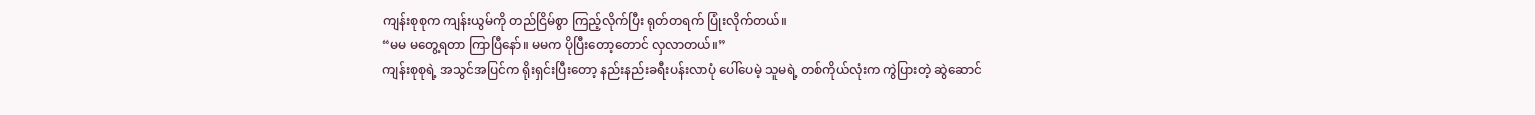ကျန်းစုစုက ကျန်းယွမ်ကို တည်ငြိမ်စွာ ကြည့်လိုက်ပြီး ရုတ်တရက် ပြုံးလိုက်တယ်။
“မမ မတွေ့ရတာ ကြာပြီနော်။ မမက ပိုပြီးတော့တောင် လှလာတယ်။”
ကျန်းစုစုရဲ့ အသွင်အပြင်က ရိုးရှင်းပြီးတော့ နည်းနည်းခရီးပန်းလာပုံ ပေါ်ပေမဲ့ သူမရဲ့ တစ်ကိုယ်လုံးက ကွဲပြားတဲ့ ဆွဲဆောင်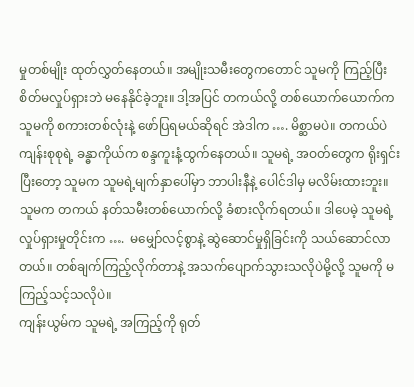မှုတစ်မျိုး ထုတ်လွှတ်နေတယ်။ အမျိုးသမီးတွေကတောင် သူမကို ကြည့်ပြီး စိတ်မလှုပ်ရှားဘဲ မနေနိုင်ခဲ့ဘူး။ ဒါ့အပြင် တကယ်လို့ တစ်ယောက်ယောက်က သူမကို စကားတစ်လုံးနဲ့ ဖော်ပြရမယ်ဆိုရင် အဲဒါက …. မိစ္ဆာမပဲ။ တကယ်ပဲ ကျန်းစုစုရဲ့ ခန္ဓာကိုယ်က စန္ဒကူးနံ့ထွက်နေတယ်။ သူမရဲ့ အဝတ်တွေက ရိုးရှင်းပြီးတော့ သူမက သူမရဲ့မျက်နှာပေါ်မှာ ဘာပါးနီနဲ့ ပေါင်ဒါမှ မလိမ်းထားဘူး။ သူမက တကယ် နတ်သမီးတစ်ယောက်လို့ ခံစားလိုက်ရတယ်။ ဒါပေမဲ့ သူမရဲ့ လှုပ်ရှားမှုတိုင်းက ….  မမျှော်လင့်စွာနဲ့ ဆွဲဆောင်မှုရှိခြင်းကို သယ်ဆောင်လာတယ်။ တစ်ချက်ကြည့်လိုက်တာနဲ့ အသက်ပျောက်သွားသလိုပဲမို့လို့ သူမကို မကြည့်သင့်သလိုပဲ။
ကျန်းယွမ်က သူမရဲ့ အကြည့်ကို ရုတ်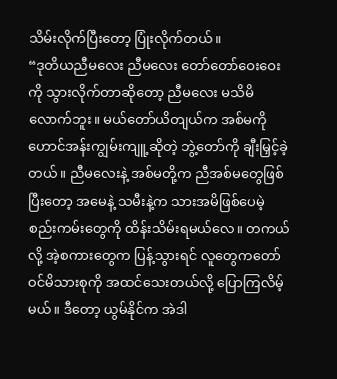သိမ်းလိုက်ပြီးတော့ ပြုံးလိုက်တယ်။
“ဒုတိယညီမလေး ညီမလေး တော်တော်ဝေးဝေးကို သွားလိုက်တာဆိုတော့ ညီမလေး မသိမိလောက်ဘူး။ မယ်တော်ယိတျယ်က အစ်မကို ဟောင်အန်းကျွမ်းကျူ့ဆိုတဲ့ ဘွဲ့တော်ကို ချီးမြှင့်ခဲ့တယ်။ ညီမလေးနဲ့ အစ်မတို့က ညီအစ်မတွေဖြစ်ပြီးတော့ အမေနဲ့ သမီးနဲ့က သားအမိဖြစ်ပေမဲ့ စည်းကမ်းတွေကို ထိန်းသိမ်းရမယ်လေ။ တကယ်လို့ အဲ့စကားတွေက ပြန့်သွားရင် လူတွေကတော်ဝင်မိသားစုကို အထင်သေးတယ်လို့ ပြောကြလိမ့်မယ်။ ဒီတော့ ယွမ်နိုင်က အဲဒါ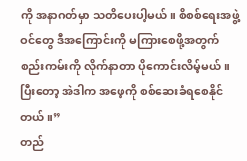ကို အနာဂတ်မှာ သတိပေးပါ့မယ်။ စိစစ်ရေးအဖွဲ့ဝင်တွေ ဒီအကြောင်းကို မကြားစေဖို့အတွက် စည်းကမ်းကို လိုက်နာတာ ပိုကောင်းလိမ့်မယ်။ ပြီးတော့ အဲဒါက အဖေ့ကို စစ်ဆေးခံရစေနိုင်တယ်။”
တည်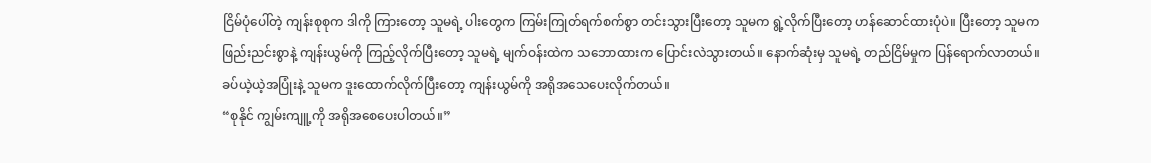ငြိမ်ပုံပေါ်တဲ့ ကျန်းစုစုက ဒါကို ကြားတော့ သူမရဲ့ ပါးတွေက ကြမ်းကြုတ်ရက်စက်စွာ တင်းသွားပြီးတော့ သူမက ရွဲ့လိုက်ပြီးတော့ ဟန်ဆောင်ထားပုံပဲ။ ပြီးတော့ သူမက ဖြည်းညင်းစွာနဲ့ ကျန်းယွမ်ကို ကြည့်လိုက်ပြီးတော့ သူမရဲ့ မျက်ဝန်းထဲက သဘောထားက ပြောင်းလဲသွားတယ်။ နောက်ဆုံးမှ သူမရဲ့ တည်ငြိမ်မှုက ပြန်ရောက်လာတယ်။ ခပ်ယဲ့ယဲ့အပြုံးနဲ့ သူမက ဒူးထောက်လိုက်ပြီးတော့ ကျန်းယွမ်ကို အရိုအသေပေးလိုက်တယ်။
“စုနိုင် ကျွမ်းကျူ့ကို အရိုအစေပေးပါတယ်။”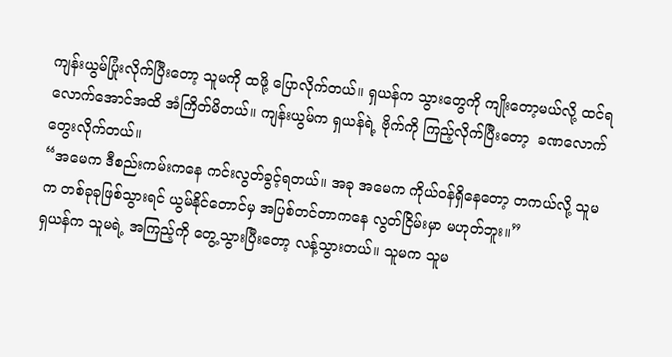ကျန်းယွမ်ပြုံးလိုက်ပြီးတော့ သူမကို ထဖို့ ပြောလိုက်တယ်။ ရှယန်က သွားတွေကို ကျိုးတော့မယ်လို့ ထင်ရလောက်အောင်အထိ အံကြိတ်မိတယ်။ ကျန်းယွမ်က ရှယန်ရဲ့ ဗိုက်ကို ကြည့်လိုက်ပြီးတော့  ခဏလောက်တွေးလိုက်တယ်။
“အမေက ဒီစည်းကမ်းကနေ ကင်းလွတ်ခွင့်ရတယ်။ အခု အမေက ကိုယ်ဝန်ရှိနေတော့ တကယ်လို့ သူမက တစ်ခုခုဖြစ်သွားရင် ယွမ်နိုင်တောင်မှ အပြစ်တင်တာကနေ လွတ်ငြိမ်းမှာ မဟုတ်ဘူး။”
ရှယန်က သူမရဲ့ အကြည့်ကို တွေ့သွားပြီးတော့ လန့်သွားတယ်။ သူမက သူမ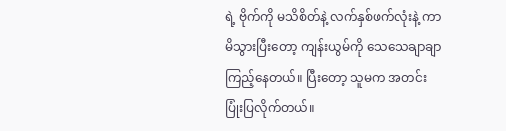ရဲ့ ဗိုက်ကို မသိစိတ်နဲ့ လက်နှစ်ဖက်လုံးနဲ့ ကာမိသွားပြီးတော့ ကျန်းယွမ်ကို သေသေချာချာ ကြည့်နေတယ်။ ပြီးတော့ သူမက အတင်းပြုံးပြလိုက်တယ်။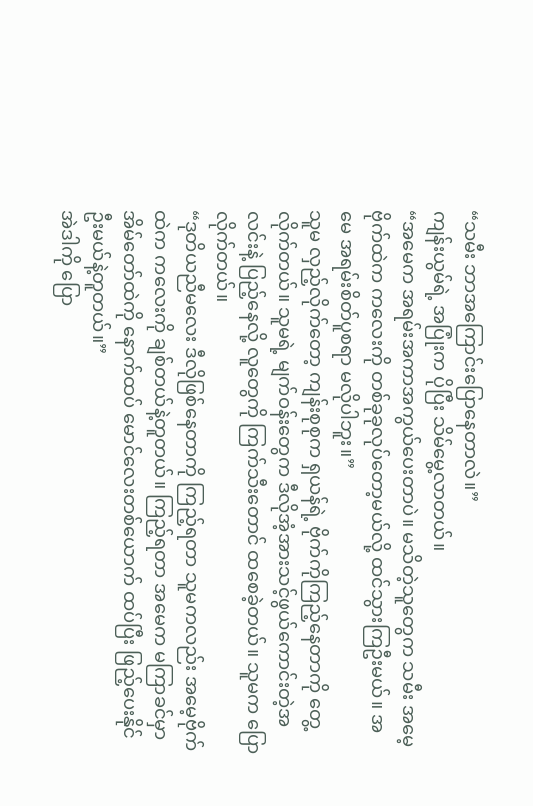“သမီး ဘာအကြောင်းပြောနေတာလဲ။”
ကျန်းယွမ်ရဲ့ အပြုံးက ပိုပြီး သိမ်မွေ့လာတယ်။
“အမေက အရမ်းအကာအကွယ်ပေးတာပဲ။ မသိတဲ့သူတွေက သမီး အမေ့ဗိုက်ထဲက ကလေးကို တစ်ခုခုလုပ်တော့မယ်လို့ ထင်သွားကြဦးမယ်။ အမေ အရမ်းစိတ်ပူစရာ မလိုပါဘူး။”
သူမ လှည့်လိုက်တော့ ကျန်းစုစုက ရှယန်ရဲ့ ဗိုက်ကိုကြည့်နေတာကို တွေ့လိုက်တယ်။ သူမရဲ့ မျက်ဝန်းတွေက ဒီလိုအံ့အားသင့်ဖွယ်ကောင်းတဲ့အလင်းနဲ့ ပြည့်နေလို့ လူတွေကို ကြက်သီးတောင် ထစေခဲ့တယ်။ သူမက ပြောလိုက်တယ်။
“ဒုတိယညီမလေး ဒီလိုဖြစ်နေတာကို ကြည့်ရတာ သူမကလည်း အမေ့ဗိုက်ထဲက ကလေးကို ချစ်တယ်နဲ့တူတယ်။ ကြည့်ရတာ အမေက မကြာခင်မှာ အိမ်တော်ထဲကို နောက်ထပ် မောင်လေးတစ်ယောက် ထပ်ပြီး ဖြည့်ပေးနိုင်ဦးမယ်နဲ့တူတယ်။”
အဲဒါကို ပြော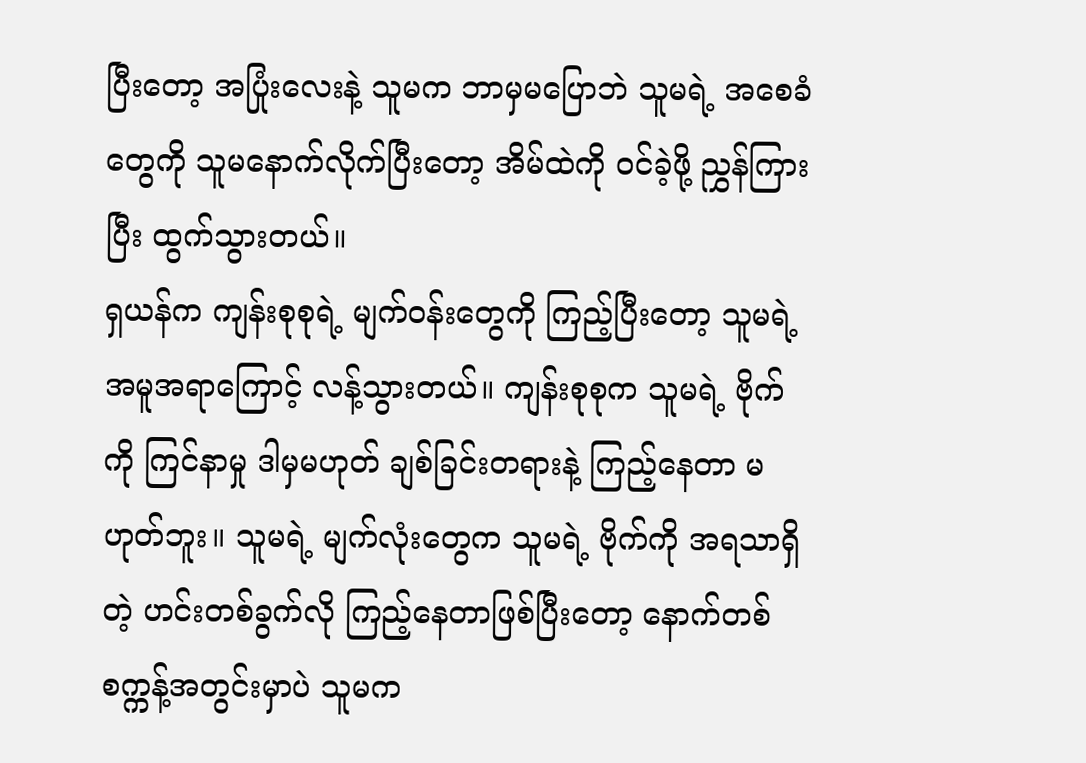ပြီးတော့ အပြုံးလေးနဲ့ သူမက ဘာမှမပြောဘဲ သူမရဲ့ အစေခံတွေကို သူမနောက်လိုက်ပြီးတော့ အိမ်ထဲကို ဝင်ခဲ့ဖို့ ညွှန်ကြားပြီး ထွက်သွားတယ်။
ရှယန်က ကျန်းစုစုရဲ့ မျက်ဝန်းတွေကို ကြည့်ပြီးတော့ သူမရဲ့ အမူအရာကြောင့် လန့်သွားတယ်။ ကျန်းစုစုက သူမရဲ့ ဗိုက်ကို ကြင်နာမှု ဒါမှမဟုတ် ချစ်ခြင်းတရားနဲ့ ကြည့်နေတာ မဟုတ်ဘူး။ သူမရဲ့ မျက်လုံးတွေက သူမရဲ့ ဗိုက်ကို အရသာရှိတဲ့ ဟင်းတစ်ခွက်လို ကြည့်နေတာဖြစ်ပြီးတော့ နောက်တစ်စက္ကန့်အတွင်းမှာပဲ သူမက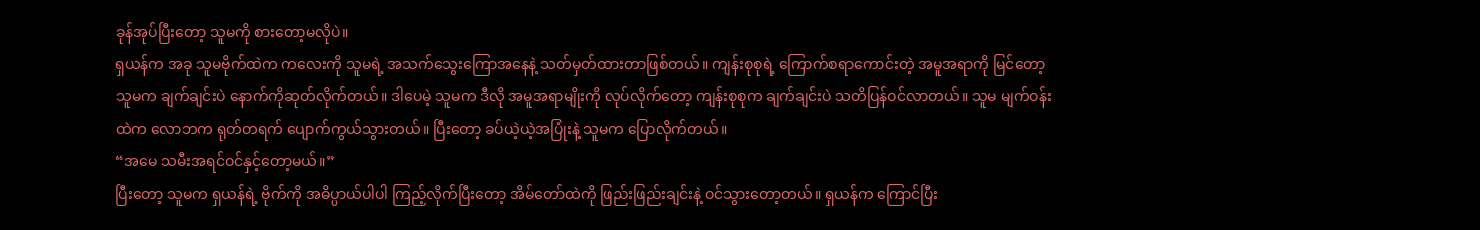ခုန်အုပ်ပြီးတော့ သူမကို စားတော့မလိုပဲ။
ရှယန်က အခု သူမဗိုက်ထဲက ကလေးကို သူမရဲ့ အသက်သွေးကြောအနေနဲ့ သတ်မှတ်ထားတာဖြစ်တယ်။ ကျန်းစုစုရဲ့ ကြောက်စရာကောင်းတဲ့ အမူအရာကို မြင်တော့ သူမက ချက်ချင်းပဲ နောက်ကိုဆုတ်လိုက်တယ်။ ဒါပေမဲ့ သူမက ဒီလို အမူအရာမျိုးကို လုပ်လိုက်တော့ ကျန်းစုစုက ချက်ချင်းပဲ သတိပြန်ဝင်လာတယ်။ သူမ မျက်ဝန်းထဲက လောဘက ရုတ်တရက် ပျောက်ကွယ်သွားတယ်။ ပြီးတော့ ခပ်ယဲ့ယဲ့အပြုံးနဲ့ သူမက ပြောလိုက်တယ်။
“အမေ သမီးအရင်ဝင်နှင့်တော့မယ်။”
ပြီးတော့ သူမက ရှယန်ရဲ့ ဗိုက်ကို အဓိပ္ပာယ်ပါပါ ကြည့်လိုက်ပြီးတော့ အိမ်တော်ထဲကို ဖြည်းဖြည်းချင်းနဲ့ ဝင်သွားတော့တယ်။ ရှယန်က ကြောင်ပြီး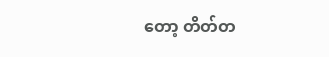တော့ တိတ်တ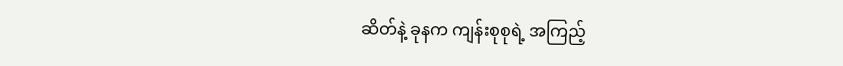ဆိတ်နဲ့ ခုနက ကျန်းစုစုရဲ့ အကြည့်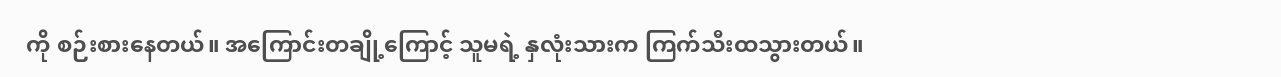ကို စဉ်းစားနေတယ်။ အကြောင်းတချို့ကြောင့် သူမရဲ့ နှလုံးသားက ကြက်သီးထသွားတယ်။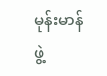မုန်းမာန်ဖွဲ့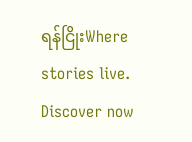ရန်ငြိုးWhere stories live. Discover now